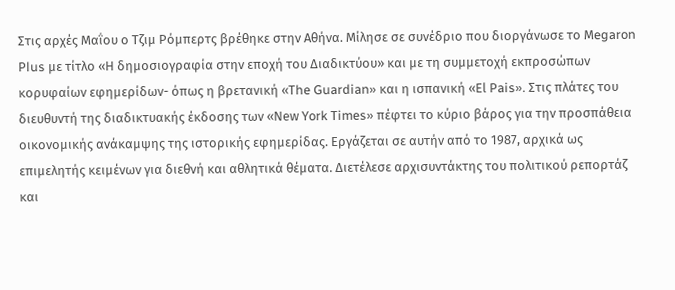Στις αρχές Μαΐου ο Τζιμ Ρόμπερτς βρέθηκε στην Αθήνα. Μίλησε σε συνέδριο που διοργάνωσε το Μegaron Ρlus με τίτλο «Η δημοσιογραφία στην εποχή του Διαδικτύου» και με τη συμμετοχή εκπροσώπων κορυφαίων εφημερίδων- όπως η βρετανική «Τhe Guardian» και η ισπανική «Εl Ρais». Στις πλάτες του διευθυντή της διαδικτυακής έκδοσης των «Νew Υork Τimes» πέφτει το κύριο βάρος για την προσπάθεια οικονομικής ανάκαμψης της ιστορικής εφημερίδας. Εργάζεται σε αυτήν από το 1987, αρχικά ως επιμελητής κειμένων για διεθνή και αθλητικά θέματα. Διετέλεσε αρχισυντάκτης του πολιτικού ρεπορτάζ και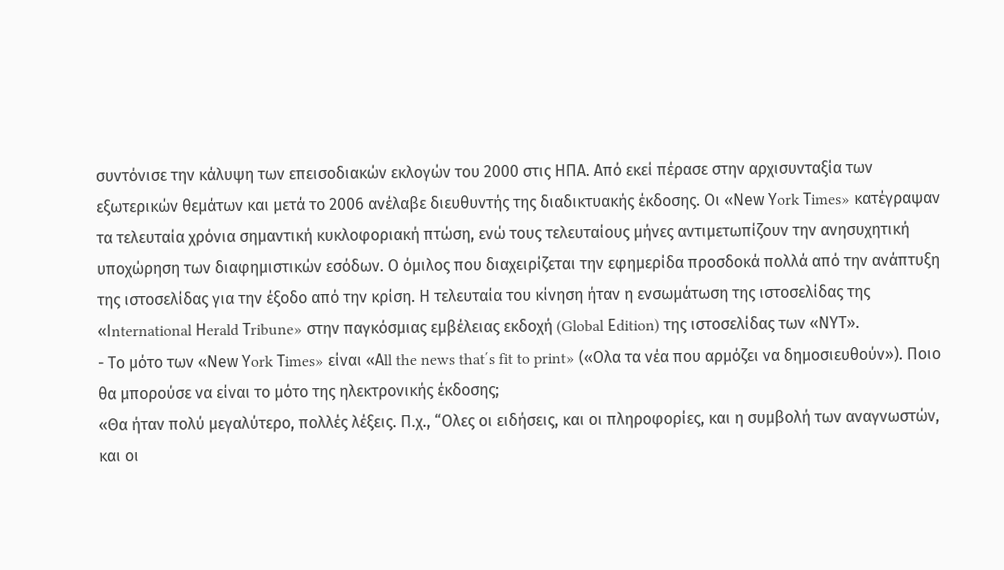συντόνισε την κάλυψη των επεισοδιακών εκλογών του 2000 στις ΗΠΑ. Από εκεί πέρασε στην αρχισυνταξία των εξωτερικών θεμάτων και μετά το 2006 ανέλαβε διευθυντής της διαδικτυακής έκδοσης. Οι «Νew Υork Τimes» κατέγραψαν τα τελευταία χρόνια σημαντική κυκλοφοριακή πτώση, ενώ τους τελευταίους μήνες αντιμετωπίζουν την ανησυχητική υποχώρηση των διαφημιστικών εσόδων. Ο όμιλος που διαχειρίζεται την εφημερίδα προσδοκά πολλά από την ανάπτυξη της ιστοσελίδας για την έξοδο από την κρίση. Η τελευταία του κίνηση ήταν η ενσωμάτωση της ιστοσελίδας της «Ιnternational Ηerald Τribune» στην παγκόσμιας εμβέλειας εκδοχή (Global Εdition) της ιστοσελίδας των «ΝΥΤ».
- Το μότο των «Νew Υork Τimes» είναι «Αll the news that΄s fit to print» («Ολα τα νέα που αρμόζει να δημοσιευθούν»). Ποιο θα μπορούσε να είναι το μότο της ηλεκτρονικής έκδοσης;
«Θα ήταν πολύ μεγαλύτερο, πολλές λέξεις. Π.χ., “Ολες οι ειδήσεις, και οι πληροφορίες, και η συμβολή των αναγνωστών, και οι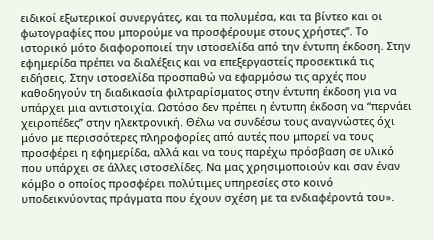ειδικοί εξωτερικοί συνεργάτες, και τα πολυμέσα, και τα βίντεο και οι φωτογραφίες που μπορούμε να προσφέρουμε στους χρήστες”. Το ιστορικό μότο διαφοροποιεί την ιστοσελίδα από την έντυπη έκδοση. Στην εφημερίδα πρέπει να διαλέξεις και να επεξεργαστείς προσεκτικά τις ειδήσεις. Στην ιστοσελίδα προσπαθώ να εφαρμόσω τις αρχές που καθοδηγούν τη διαδικασία φιλτραρίσματος στην έντυπη έκδοση για να υπάρχει μια αντιστοιχία. Ωστόσο δεν πρέπει η έντυπη έκδοση να “περνάει χειροπέδες” στην ηλεκτρονική. Θέλω να συνδέσω τους αναγνώστες όχι μόνο με περισσότερες πληροφορίες από αυτές που μπορεί να τους προσφέρει η εφημερίδα, αλλά και να τους παρέχω πρόσβαση σε υλικό που υπάρχει σε άλλες ιστοσελίδες. Να μας χρησιμοποιούν και σαν έναν κόμβο ο οποίος προσφέρει πολύτιμες υπηρεσίες στο κοινό υποδεικνύοντας πράγματα που έχουν σχέση με τα ενδιαφέροντά του».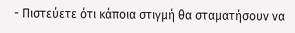- Πιστεύετε ότι κάποια στιγμή θα σταματήσουν να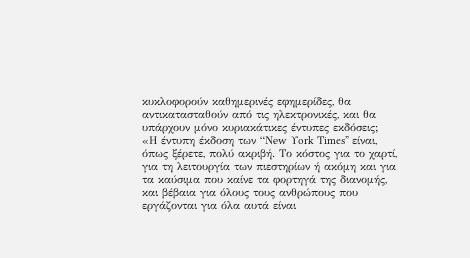κυκλοφορούν καθημερινές εφημερίδες, θα αντικατασταθούν από τις ηλεκτρονικές, και θα υπάρχουν μόνο κυριακάτικες έντυπες εκδόσεις;
«Η έντυπη έκδοση των “Νew Υork Τimes” είναι, όπως ξέρετε, πολύ ακριβή. Το κόστος για το χαρτί, για τη λειτουργία των πιεστηρίων ή ακόμη και για τα καύσιμα που καίνε τα φορτηγά της διανομής, και βέβαια για όλους τους ανθρώπους που εργάζονται για όλα αυτά είναι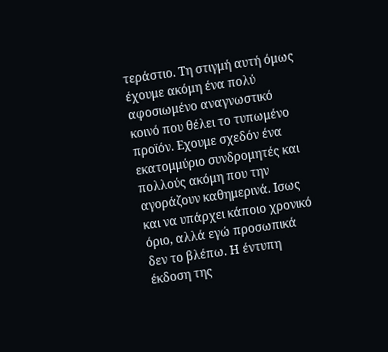τεράστιο. Τη στιγμή αυτή όμως έχουμε ακόμη ένα πολύ αφοσιωμένο αναγνωστικό κοινό που θέλει το τυπωμένο προϊόν. Εχουμε σχεδόν ένα εκατομμύριο συνδρομητές και πολλούς ακόμη που την αγοράζουν καθημερινά. Ισως και να υπάρχει κάποιο χρονικό όριο, αλλά εγώ προσωπικά δεν το βλέπω. Η έντυπη έκδοση της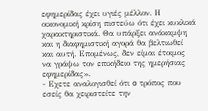εφημερίδας έχει υγιές μέλλον. Η οικονομική κρίση πιστεύω ότι έχει κυκλικά χαρακτηριστικά. Θα υπάρξει ανάκαμψη και η διαφημιστική αγορά θα βελτιωθεί και αυτή. Επομένως, δεν είμαι έτοιμος να γράψω τον επικήδειο της ημερήσιας εφημερίδας».
- Εχετε αναλογισθεί ότι o τρόπος που εσείς θα χειριστείτε την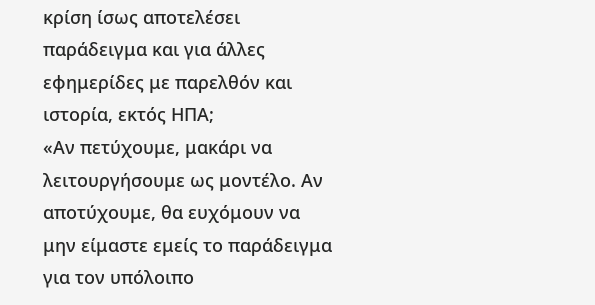κρίση ίσως αποτελέσει παράδειγμα και για άλλες εφημερίδες με παρελθόν και ιστορία, εκτός ΗΠΑ;
«Αν πετύχουμε, μακάρι να λειτουργήσουμε ως μοντέλο. Αν αποτύχουμε, θα ευχόμουν να μην είμαστε εμείς το παράδειγμα για τον υπόλοιπο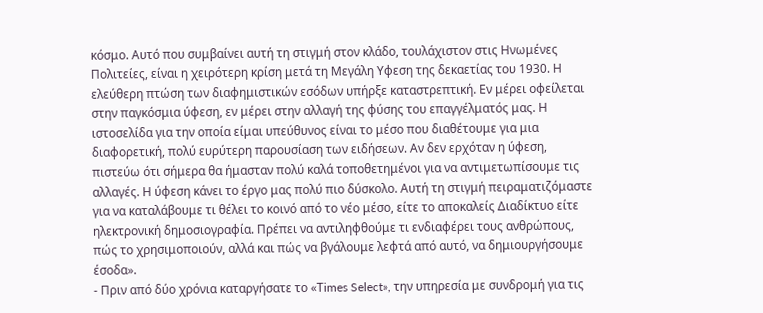κόσμο. Αυτό που συμβαίνει αυτή τη στιγμή στον κλάδο, τουλάχιστον στις Ηνωμένες Πολιτείες, είναι η χειρότερη κρίση μετά τη Μεγάλη Υφεση της δεκαετίας του 1930. Η ελεύθερη πτώση των διαφημιστικών εσόδων υπήρξε καταστρεπτική. Εν μέρει οφείλεται στην παγκόσμια ύφεση, εν μέρει στην αλλαγή της φύσης του επαγγέλματός μας. Η ιστοσελίδα για την οποία είμαι υπεύθυνος είναι το μέσο που διαθέτουμε για μια διαφορετική, πολύ ευρύτερη παρουσίαση των ειδήσεων. Αν δεν ερχόταν η ύφεση, πιστεύω ότι σήμερα θα ήμασταν πολύ καλά τοποθετημένοι για να αντιμετωπίσουμε τις αλλαγές. Η ύφεση κάνει το έργο μας πολύ πιο δύσκολο. Αυτή τη στιγμή πειραματιζόμαστε για να καταλάβουμε τι θέλει το κοινό από το νέο μέσο, είτε το αποκαλείς Διαδίκτυο είτε ηλεκτρονική δημοσιογραφία. Πρέπει να αντιληφθούμε τι ενδιαφέρει τους ανθρώπους, πώς το χρησιμοποιούν, αλλά και πώς να βγάλουμε λεφτά από αυτό, να δημιουργήσουμε έσοδα».
- Πριν από δύο χρόνια καταργήσατε το «Τimes Select», την υπηρεσία με συνδρομή για τις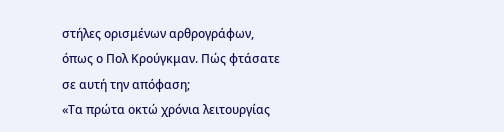στήλες ορισμένων αρθρογράφων, όπως ο Πολ Κρούγκμαν. Πώς φτάσατε σε αυτή την απόφαση;
«Τα πρώτα οκτώ χρόνια λειτουργίας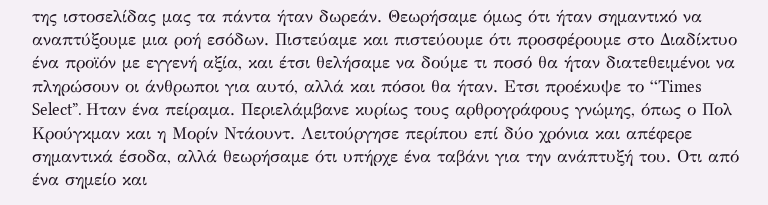της ιστοσελίδας μας τα πάντα ήταν δωρεάν. Θεωρήσαμε όμως ότι ήταν σημαντικό να αναπτύξουμε μια ροή εσόδων. Πιστεύαμε και πιστεύουμε ότι προσφέρουμε στο Διαδίκτυο ένα προϊόν με εγγενή αξία, και έτσι θελήσαμε να δούμε τι ποσό θα ήταν διατεθειμένοι να πληρώσουν οι άνθρωποι για αυτό, αλλά και πόσοι θα ήταν. Ετσι προέκυψε το “Τimes Select”. Ηταν ένα πείραμα. Περιελάμβανε κυρίως τους αρθρογράφους γνώμης, όπως ο Πολ Κρούγκμαν και η Μορίν Ντάουντ. Λειτούργησε περίπου επί δύο χρόνια και απέφερε σημαντικά έσοδα, αλλά θεωρήσαμε ότι υπήρχε ένα ταβάνι για την ανάπτυξή του. Οτι από ένα σημείο και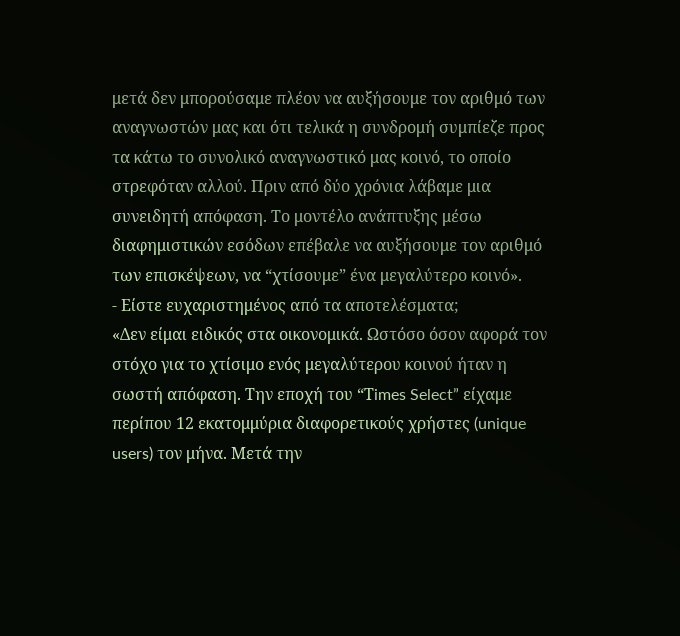μετά δεν μπορούσαμε πλέον να αυξήσουμε τον αριθμό των αναγνωστών μας και ότι τελικά η συνδρομή συμπίεζε προς τα κάτω το συνολικό αναγνωστικό μας κοινό, το οποίο στρεφόταν αλλού. Πριν από δύο χρόνια λάβαμε μια συνειδητή απόφαση. Το μοντέλο ανάπτυξης μέσω διαφημιστικών εσόδων επέβαλε να αυξήσουμε τον αριθμό των επισκέψεων, να “χτίσουμε” ένα μεγαλύτερο κοινό».
- Είστε ευχαριστημένος από τα αποτελέσματα;
«Δεν είμαι ειδικός στα οικονομικά. Ωστόσο όσον αφορά τον στόχο για το χτίσιμο ενός μεγαλύτερου κοινού ήταν η σωστή απόφαση. Την εποχή του “Τimes Select” είχαμε περίπου 12 εκατομμύρια διαφορετικούς χρήστες (unique users) τον μήνα. Μετά την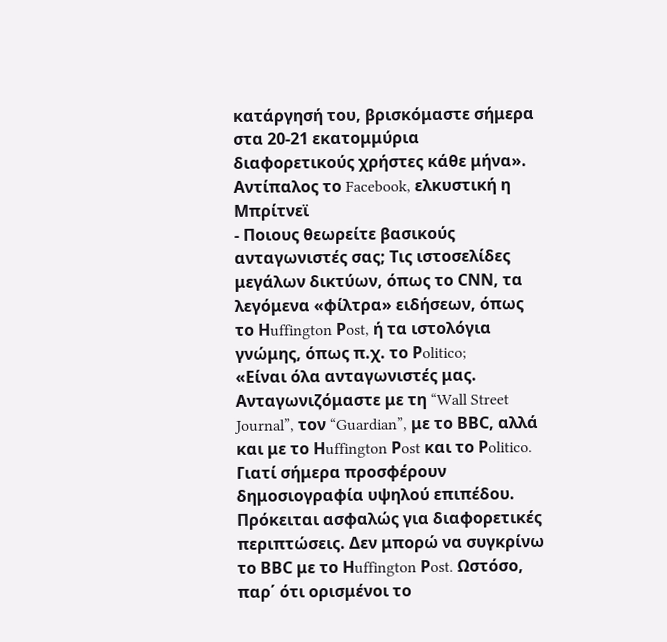κατάργησή του, βρισκόμαστε σήμερα στα 20-21 εκατομμύρια διαφορετικούς χρήστες κάθε μήνα».
Αντίπαλος το Facebook, ελκυστική η Μπρίτνεϊ
- Ποιους θεωρείτε βασικούς ανταγωνιστές σας; Τις ιστοσελίδες μεγάλων δικτύων, όπως το CΝΝ, τα λεγόμενα «φίλτρα» ειδήσεων, όπως το Ηuffington Ρost, ή τα ιστολόγια γνώμης, όπως π.χ. το Ρolitico;
«Είναι όλα ανταγωνιστές μας. Ανταγωνιζόμαστε με τη “Wall Street Journal”, τον “Guardian”, με το ΒΒC, αλλά και με το Ηuffington Ρost και το Ρolitico. Γιατί σήμερα προσφέρουν δημοσιογραφία υψηλού επιπέδου. Πρόκειται ασφαλώς για διαφορετικές περιπτώσεις. Δεν μπορώ να συγκρίνω το ΒΒC με το Ηuffington Ρost. Ωστόσο, παρ΄ ότι ορισμένοι το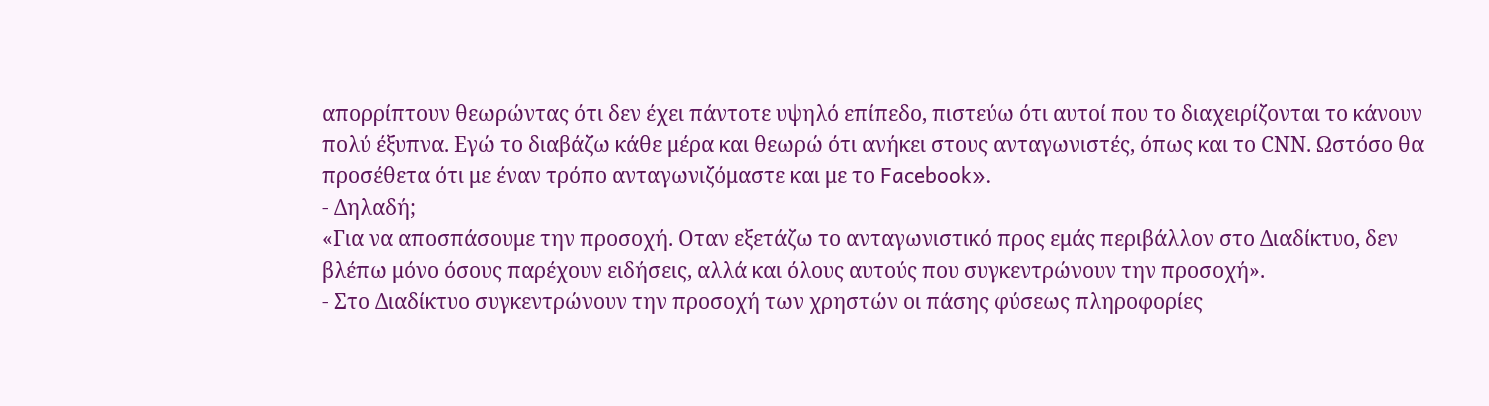απορρίπτουν θεωρώντας ότι δεν έχει πάντοτε υψηλό επίπεδο, πιστεύω ότι αυτοί που το διαχειρίζονται το κάνουν πολύ έξυπνα. Εγώ το διαβάζω κάθε μέρα και θεωρώ ότι ανήκει στους ανταγωνιστές, όπως και το CΝΝ. Ωστόσο θα προσέθετα ότι με έναν τρόπο ανταγωνιζόμαστε και με το Facebook».
- Δηλαδή;
«Για να αποσπάσουμε την προσοχή. Οταν εξετάζω το ανταγωνιστικό προς εμάς περιβάλλον στο Διαδίκτυο, δεν βλέπω μόνο όσους παρέχουν ειδήσεις, αλλά και όλους αυτούς που συγκεντρώνουν την προσοχή».
- Στο Διαδίκτυο συγκεντρώνουν την προσοχή των χρηστών οι πάσης φύσεως πληροφορίες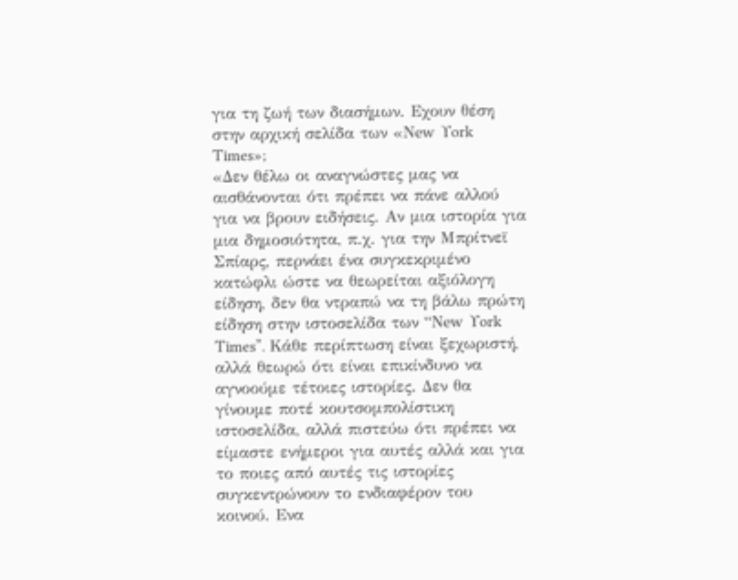για τη ζωή των διασήμων. Εχουν θέση στην αρχική σελίδα των «Νew Υork Τimes»;
«Δεν θέλω οι αναγνώστες μας να αισθάνονται ότι πρέπει να πάνε αλλού για να βρουν ειδήσεις. Αν μια ιστορία για μια δημοσιότητα, π.χ. για την Μπρίτνεϊ Σπίαρς, περνάει ένα συγκεκριμένο κατώφλι ώστε να θεωρείται αξιόλογη είδηση, δεν θα ντραπώ να τη βάλω πρώτη είδηση στην ιστοσελίδα των “Νew Υork Τimes”. Κάθε περίπτωση είναι ξεχωριστή, αλλά θεωρώ ότι είναι επικίνδυνο να αγνοούμε τέτοιες ιστορίες. Δεν θα γίνουμε ποτέ κουτσομπολίστικη ιστοσελίδα, αλλά πιστεύω ότι πρέπει να είμαστε ενήμεροι για αυτές αλλά και για το ποιες από αυτές τις ιστορίες συγκεντρώνουν το ενδιαφέρον του κοινού. Ενα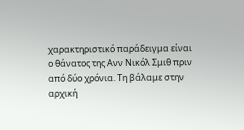χαρακτηριστικό παράδειγμα είναι ο θάνατος της Ανν Νικόλ Σμιθ πριν από δύο χρόνια. Τη βάλαμε στην αρχική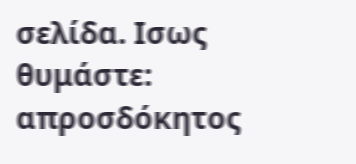σελίδα. Ισως θυμάστε: απροσδόκητος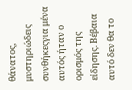θάνατος, μυστηριώδεις συνθήκεςγια μένα αυτός ήταν ο ορισμός της είδησης. Βέβαια αυτό δεν θα το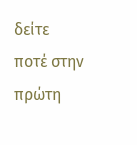δείτε ποτέ στην πρώτη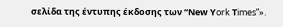σελίδα της έντυπης έκδοσης των “Νew Υork Τimes”».